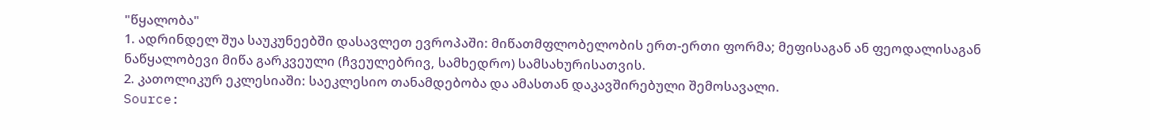"წყალობა"
1. ადრინდელ შუა საუკუნეებში დასავლეთ ევროპაში: მიწათმფლობელობის ერთ-ერთი ფორმა; მეფისაგან ან ფეოდალისაგან ნაწყალობევი მიწა გარკვეული (ჩვეულებრივ, სამხედრო) სამსახურისათვის.
2. კათოლიკურ ეკლესიაში: საეკლესიო თანამდებობა და ამასთან დაკავშირებული შემოსავალი.
Source: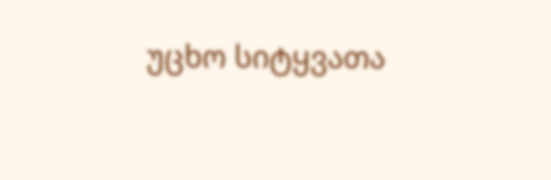უცხო სიტყვათა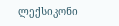ლექსიკონი